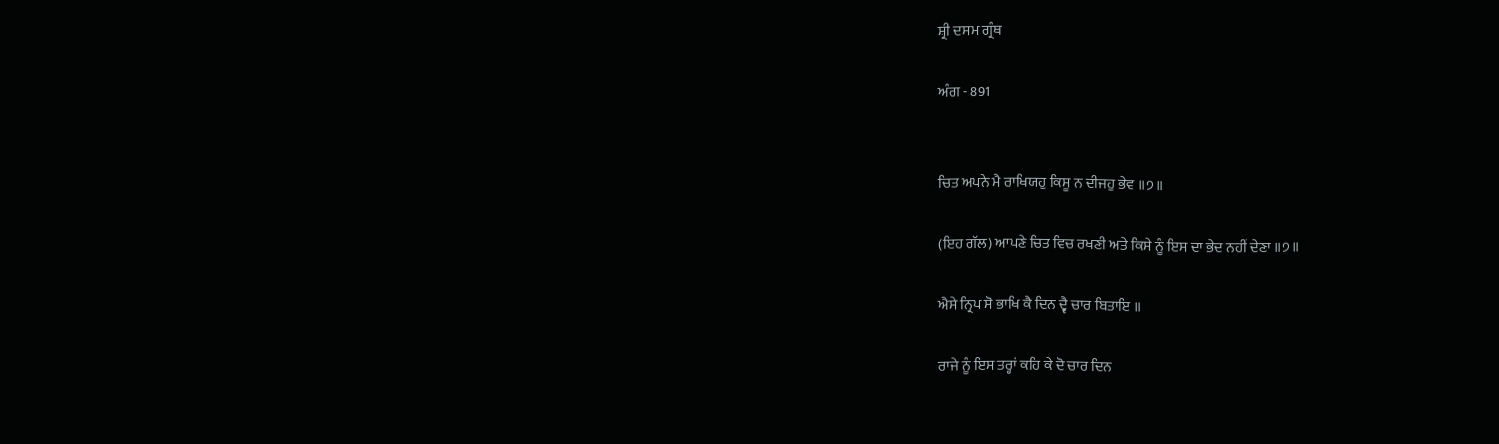ਸ਼੍ਰੀ ਦਸਮ ਗ੍ਰੰਥ

ਅੰਗ - 891


ਚਿਤ ਅਪਨੇ ਮੈ ਰਾਖਿਯਹੁ ਕਿਸੂ ਨ ਦੀਜਹੁ ਭੇਵ ॥੭॥

(ਇਹ ਗੱਲ) ਆਪਣੇ ਚਿਤ ਵਿਚ ਰਖਣੀ ਅਤੇ ਕਿਸੇ ਨੂੰ ਇਸ ਦਾ ਭੇਦ ਨਹੀਂ ਦੇਣਾ ॥੭॥

ਐਸੇ ਨ੍ਰਿਪ ਸੋ ਭਾਖਿ ਕੈ ਦਿਨ ਦ੍ਵੈ ਚਾਰ ਬਿਤਾਇ ॥

ਰਾਜੇ ਨੂੰ ਇਸ ਤਰ੍ਹਾਂ ਕਹਿ ਕੇ ਦੋ ਚਾਰ ਦਿਨ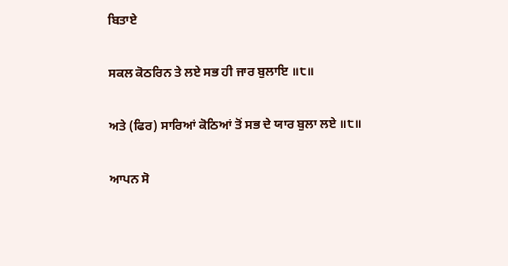ਬਿਤਾਏ

ਸਕਲ ਕੋਠਰਿਨ ਤੇ ਲਏ ਸਭ ਹੀ ਜਾਰ ਬੁਲਾਇ ॥੮॥

ਅਤੇ (ਫਿਰ) ਸਾਰਿਆਂ ਕੋਠਿਆਂ ਤੋਂ ਸਭ ਦੇ ਯਾਰ ਬੁਲਾ ਲਏ ॥੮॥

ਆਪਨ ਸੋ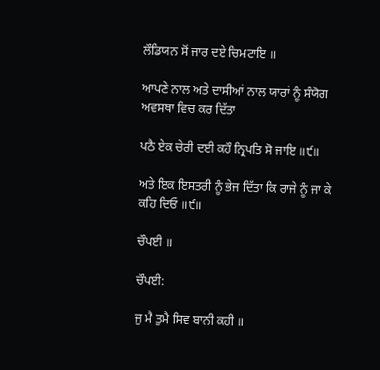ਲੌਡਿਯਨ ਸੋਂ ਜਾਰ ਦਏ ਚਿਮਟਾਇ ॥

ਆਪਣੇ ਨਾਲ ਅਤੇ ਦਾਸੀਆਂ ਨਾਲ ਯਾਰਾਂ ਨੂੰ ਸੰਯੋਗ ਅਵਸਥਾ ਵਿਚ ਕਰ ਦਿੱਤਾ

ਪਠੈ ਏਕ ਚੇਰੀ ਦਈ ਕਹੌ ਨ੍ਰਿਪਤਿ ਸੋ ਜਾਇ ॥੯॥

ਅਤੇ ਇਕ ਇਸਤਰੀ ਨੂੰ ਭੇਜ ਦਿੱਤਾ ਕਿ ਰਾਜੇ ਨੂੰ ਜਾ ਕੇ ਕਹਿ ਦਿਓ ॥੯॥

ਚੌਪਈ ॥

ਚੌਪਈ:

ਜੁ ਮੈ ਤੁਮੈ ਸਿਵ ਬਾਨੀ ਕਹੀ ॥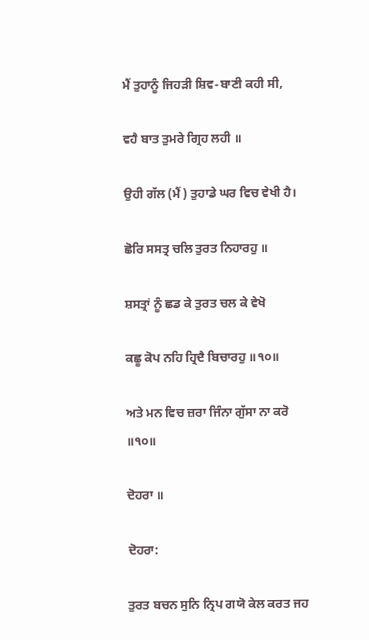ਮੈਂ ਤੁਹਾਨੂੰ ਜਿਹੜੀ ਸ਼ਿਵ-ਬਾਣੀ ਕਹੀ ਸੀ,

ਵਹੈ ਬਾਤ ਤੁਮਰੇ ਗ੍ਰਿਹ ਲਹੀ ॥

ਉਹੀ ਗੱਲ (ਮੈਂ) ਤੁਹਾਡੇ ਘਰ ਵਿਚ ਵੇਖੀ ਹੈ।

ਛੋਰਿ ਸਸਤ੍ਰ ਚਲਿ ਤੁਰਤ ਨਿਹਾਰਹੁ ॥

ਸ਼ਸਤ੍ਰਾਂ ਨੂੰ ਛਡ ਕੇ ਤੁਰਤ ਚਲ ਕੇ ਵੇਖੋ

ਕਛੂ ਕੋਪ ਨਹਿ ਹ੍ਰਿਦੈ ਬਿਚਾਰਹੁ ॥੧੦॥

ਅਤੇ ਮਨ ਵਿਚ ਜ਼ਰਾ ਜਿੰਨਾ ਗੁੱਸਾ ਨਾ ਕਰੋ ॥੧੦॥

ਦੋਹਰਾ ॥

ਦੋਹਰਾ:

ਤੁਰਤ ਬਚਨ ਸੁਨਿ ਨ੍ਰਿਪ ਗਯੋ ਕੇਲ ਕਰਤ ਜਹ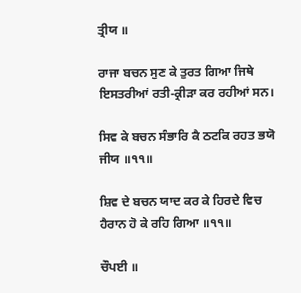ਤ੍ਰੀਯ ॥

ਰਾਜਾ ਬਚਨ ਸੁਣ ਕੇ ਤੁਰਤ ਗਿਆ ਜਿਥੇ ਇਸਤਰੀਆਂ ਰਤੀ-ਕ੍ਰੀੜਾ ਕਰ ਰਹੀਆਂ ਸਨ।

ਸਿਵ ਕੇ ਬਚਨ ਸੰਭਾਰਿ ਕੈ ਠਟਕਿ ਰਹਤ ਭਯੋ ਜੀਯ ॥੧੧॥

ਸ਼ਿਵ ਦੇ ਬਚਨ ਯਾਦ ਕਰ ਕੇ ਹਿਰਦੇ ਵਿਚ ਹੈਰਾਨ ਹੋ ਕੇ ਰਹਿ ਗਿਆ ॥੧੧॥

ਚੌਪਈ ॥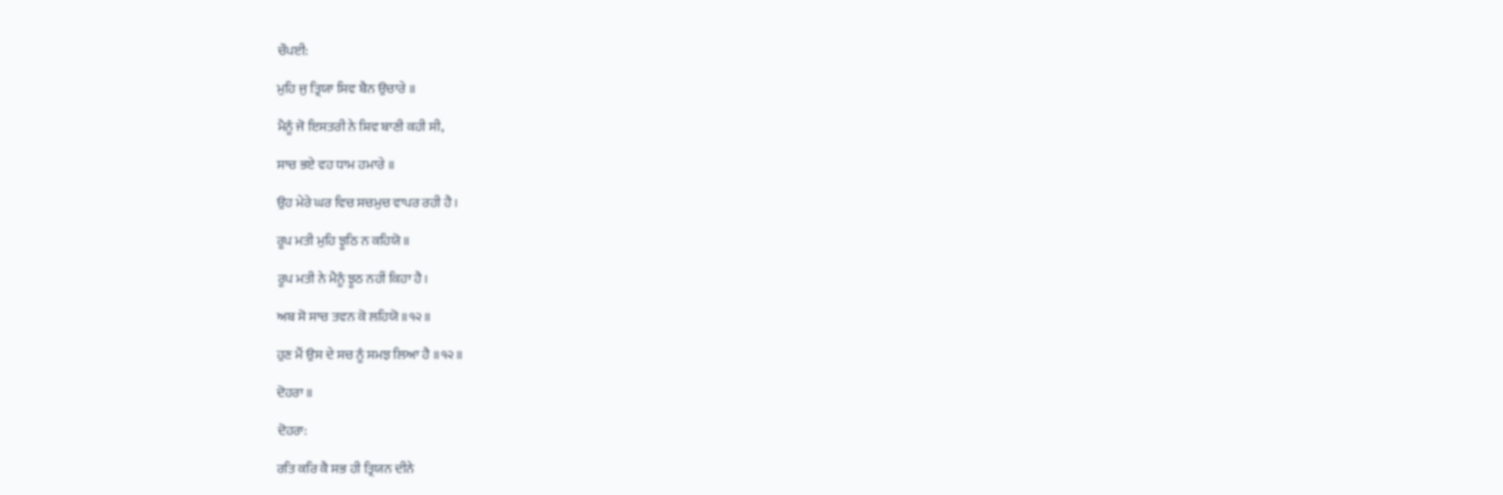ਚੌਪਈ:

ਮੁਹਿ ਜੁ ਤ੍ਰਿਯਾ ਸਿਵ ਬੈਨ ਉਚਾਰੇ ॥

ਮੈਨੂੰ ਜੋ ਇਸਤਰੀ ਨੇ ਸ਼ਿਵ ਬਾਣੀ ਕਹੀ ਸੀ,

ਸਾਚ ਭਏ ਵਹ ਧਾਮ ਹਮਾਰੇ ॥

ਉਹ ਮੇਰੇ ਘਰ ਵਿਚ ਸਚਮੁਚ ਵਾਪਰ ਰਹੀ ਹੈ।

ਰੂਪ ਮਤੀ ਮੁਹਿ ਝੂਠਿ ਨ ਕਹਿਯੋ ॥

ਰੂਪ ਮਤੀ ਨੇ ਮੈਨੂੰ ਝੂਠ ਨਹੀਂ ਕਿਹਾ ਹੈ।

ਅਬ ਸੋ ਸਾਚ ਤਵਨ ਕੋ ਲਹਿਯੋ ॥੧੨॥

ਹੁਣ ਮੈਂ ਉਸ ਦੇ ਸਚ ਨੂੰ ਸਮਝ ਲਿਆ ਹੈ ॥੧੨॥

ਦੋਹਰਾ ॥

ਦੋਹਰਾ:

ਰਤਿ ਕਰਿ ਕੈ ਸਭ ਹੀ ਤ੍ਰਿਯਨ ਦੀਨੇ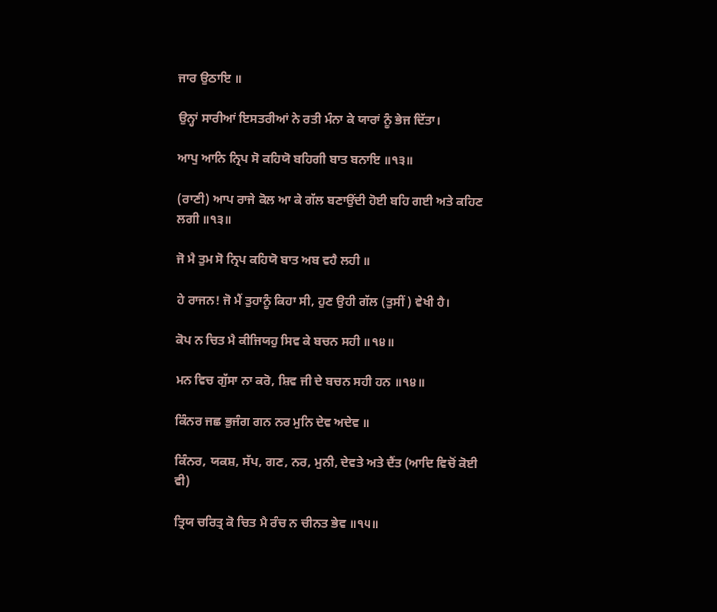ਜਾਰ ਉਠਾਇ ॥

ਉਨ੍ਹਾਂ ਸਾਰੀਆਂ ਇਸਤਰੀਆਂ ਨੇ ਰਤੀ ਮੰਨਾ ਕੇ ਯਾਰਾਂ ਨੂੰ ਭੇਜ ਦਿੱਤਾ।

ਆਪੁ ਆਨਿ ਨ੍ਰਿਪ ਸੋ ਕਹਿਯੋ ਬਹਿਗੀ ਬਾਤ ਬਨਾਇ ॥੧੩॥

(ਰਾਣੀ) ਆਪ ਰਾਜੇ ਕੋਲ ਆ ਕੇ ਗੱਲ ਬਣਾਉਂਦੀ ਹੋਈ ਬਹਿ ਗਈ ਅਤੇ ਕਹਿਣ ਲਗੀ ॥੧੩॥

ਜੋ ਮੈ ਤੁਮ ਸੋ ਨ੍ਰਿਪ ਕਹਿਯੋ ਬਾਤ ਅਬ ਵਹੈ ਲਹੀ ॥

ਹੇ ਰਾਜਨ! ਜੋ ਮੈਂ ਤੁਹਾਨੂੰ ਕਿਹਾ ਸੀ, ਹੁਣ ਉਹੀ ਗੱਲ (ਤੁਸੀਂ) ਵੇਖੀ ਹੈ।

ਕੋਪ ਨ ਚਿਤ ਮੈ ਕੀਜਿਯਹੁ ਸਿਵ ਕੇ ਬਚਨ ਸਹੀ ॥੧੪॥

ਮਨ ਵਿਚ ਗੁੱਸਾ ਨਾ ਕਰੋ, ਸ਼ਿਵ ਜੀ ਦੇ ਬਚਨ ਸਹੀ ਹਨ ॥੧੪॥

ਕਿੰਨਰ ਜਛ ਭੁਜੰਗ ਗਨ ਨਰ ਮੁਨਿ ਦੇਵ ਅਦੇਵ ॥

ਕਿੰਨਰ, ਯਕਸ਼, ਸੱਪ, ਗਣ, ਨਰ, ਮੁਨੀ, ਦੇਵਤੇ ਅਤੇ ਦੈਂਤ (ਆਦਿ ਵਿਚੋਂ ਕੋਈ ਵੀ)

ਤ੍ਰਿਯ ਚਰਿਤ੍ਰ ਕੋ ਚਿਤ ਮੈ ਰੰਚ ਨ ਚੀਨਤ ਭੇਵ ॥੧੫॥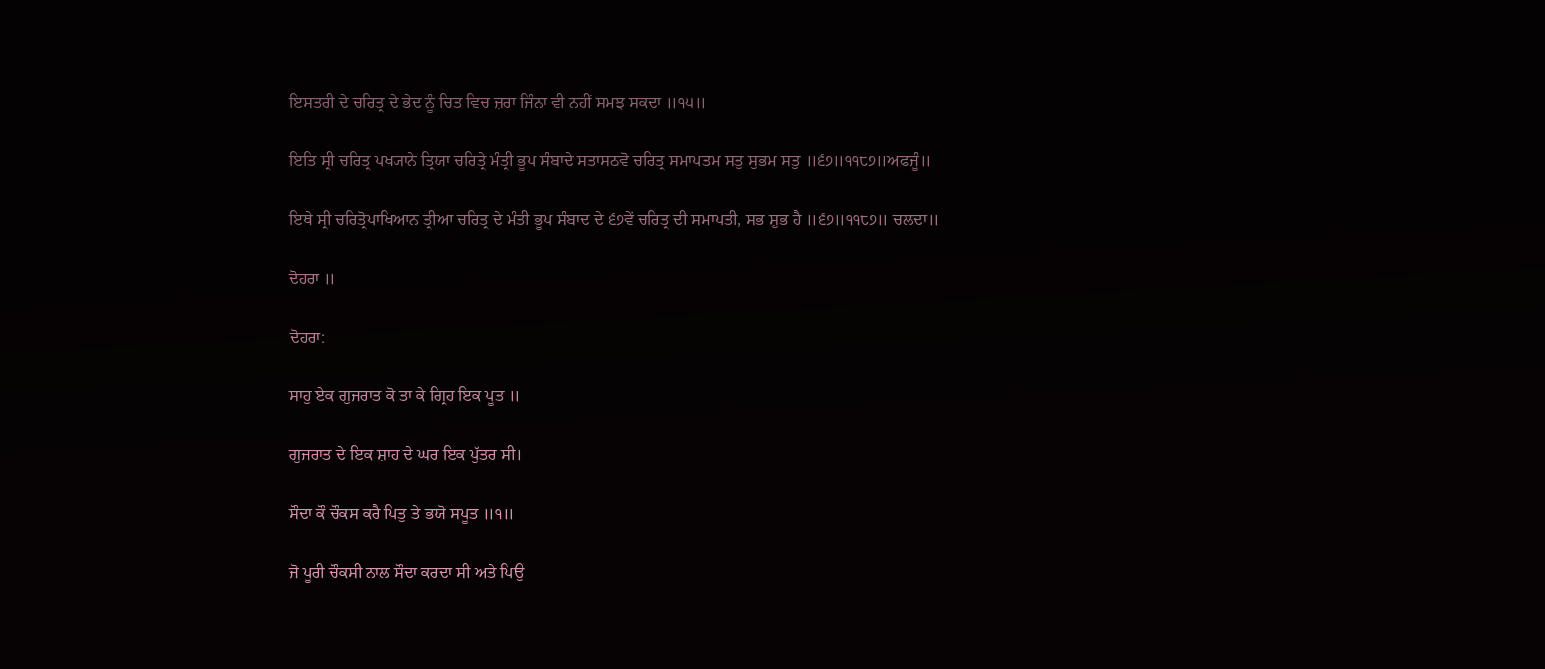ਇਸਤਰੀ ਦੇ ਚਰਿਤ੍ਰ ਦੇ ਭੇਦ ਨੂੰ ਚਿਤ ਵਿਚ ਜ਼ਰਾ ਜਿੰਨਾ ਵੀ ਨਹੀਂ ਸਮਝ ਸਕਦਾ ॥੧੫॥

ਇਤਿ ਸ੍ਰੀ ਚਰਿਤ੍ਰ ਪਖ੍ਯਾਨੇ ਤ੍ਰਿਯਾ ਚਰਿਤ੍ਰੇ ਮੰਤ੍ਰੀ ਭੂਪ ਸੰਬਾਦੇ ਸਤਾਸਠਵੋ ਚਰਿਤ੍ਰ ਸਮਾਪਤਮ ਸਤੁ ਸੁਭਮ ਸਤੁ ॥੬੭॥੧੧੮੭॥ਅਫਜੂੰ॥

ਇਥੇ ਸ੍ਰੀ ਚਰਿਤ੍ਰੋਪਾਖਿਆਨ ਤ੍ਰੀਆ ਚਰਿਤ੍ਰ ਦੇ ਮੰਤੀ ਭੂਪ ਸੰਬਾਦ ਦੇ ੬੭ਵੇਂ ਚਰਿਤ੍ਰ ਦੀ ਸਮਾਪਤੀ, ਸਭ ਸ਼ੁਭ ਹੈ ॥੬੭॥੧੧੮੭॥ ਚਲਦਾ॥

ਦੋਹਰਾ ॥

ਦੋਹਰਾ:

ਸਾਹੁ ਏਕ ਗੁਜਰਾਤ ਕੋ ਤਾ ਕੇ ਗ੍ਰਿਹ ਇਕ ਪੂਤ ॥

ਗੁਜਰਾਤ ਦੇ ਇਕ ਸ਼ਾਹ ਦੇ ਘਰ ਇਕ ਪੁੱਤਰ ਸੀ।

ਸੌਦਾ ਕੌ ਚੌਕਸ ਕਰੈ ਪਿਤੁ ਤੇ ਭਯੋ ਸਪੂਤ ॥੧॥

ਜੋ ਪੂਰੀ ਚੌਕਸੀ ਨਾਲ ਸੌਦਾ ਕਰਦਾ ਸੀ ਅਤੇ ਪਿਉ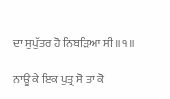ਦਾ ਸੁਪੁੱਤਰ ਹੋ ਨਿਬੜਿਆ ਸੀ ॥੧॥

ਨਾਊ ਕੇ ਇਕ ਪੁਤ੍ਰ ਸੋ ਤਾ ਕੋ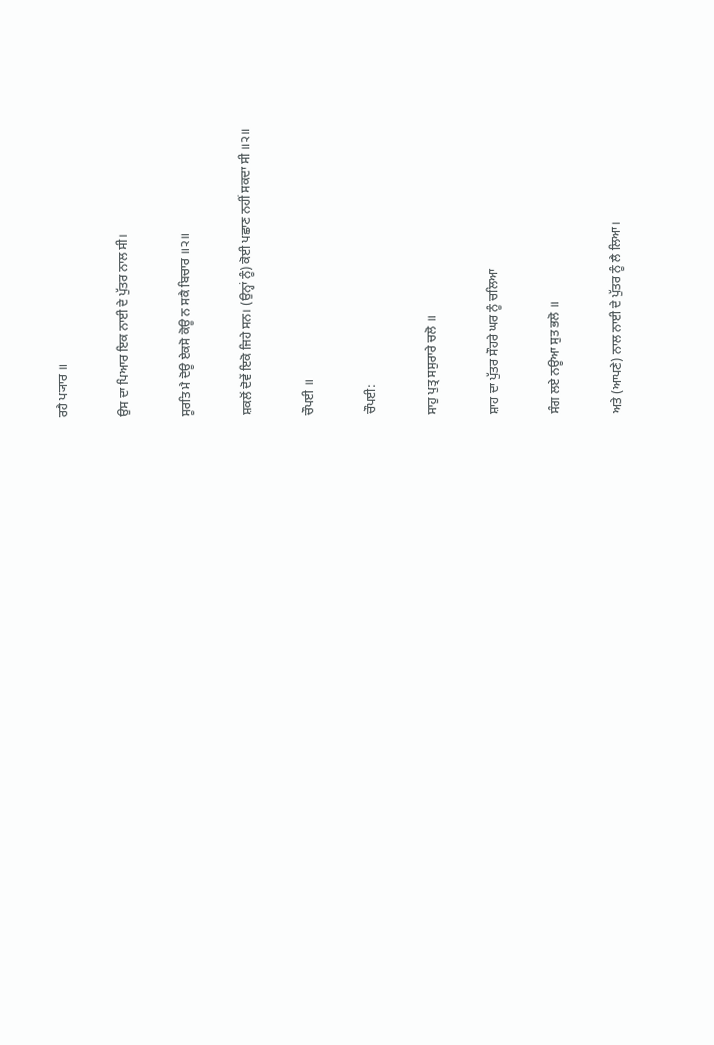ਰਹੈ ਪ੍ਯਾਰ ॥

ਉਸ ਦਾ ਪਿਆਰ ਇਕ ਨਾਈ ਦੇ ਪੁੱਤਰ ਨਾਲ ਸੀ।

ਸੂਰਤਿ ਮੈ ਦੋਊ ਏਕਸੋ ਕੋਊ ਨ ਸਕੈ ਬਿਚਾਰ ॥੨॥

ਸ਼ਕਲੋਂ ਦੋਵੇਂ ਇਕੋ ਜਿਹੇ ਸਨ। (ਉਨ੍ਹਾਂ ਨੂੰ) ਕੋਈ ਪਛਾਣ ਨਹੀਂ ਸਕਦਾ ਸੀ ॥੨॥

ਚੌਪਈ ॥

ਚੌਪਈ:

ਸਾਹੁ ਪੁਤ੍ਰ ਸਸੁਰਾਰੇ ਚਲੋ ॥

ਸ਼ਾਹ ਦਾ ਪੁੱਤਰ ਸੌਹਰੇ ਘਰ ਨੂੰ ਚਲਿਆ

ਸੰਗ ਲਏ ਨਊਆ ਸੁਤ ਭਲੋ ॥

ਅਤੇ (ਆਪਣੇ) ਨਾਲ ਨਾਈ ਦੇ ਪੁੱਤਰ ਨੂੰ ਲੈ ਲਿਆ।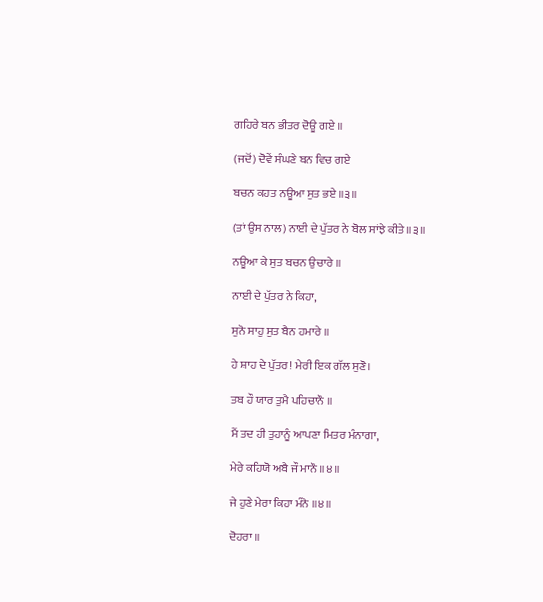ਗਹਿਰੇ ਬਨ ਭੀਤਰ ਦੋਊ ਗਏ ॥

(ਜਦੋਂ) ਦੋਵੇਂ ਸੰਘਣੇ ਬਨ ਵਿਚ ਗਏ

ਬਚਨ ਕਹਤ ਨਊਆ ਸੁਤ ਭਏ ॥੩॥

(ਤਾਂ ਉਸ ਨਾਲ) ਨਾਈ ਦੇ ਪੁੱਤਰ ਨੇ ਬੋਲ ਸਾਂਝੇ ਕੀਤੇ ॥੩॥

ਨਊਆ ਕੇ ਸੁਤ ਬਚਨ ਉਚਾਰੇ ॥

ਨਾਈ ਦੇ ਪੁੱਤਰ ਨੇ ਕਿਹਾ,

ਸੁਨੋ ਸਾਹੁ ਸੁਤ ਬੈਨ ਹਮਾਰੇ ॥

ਹੇ ਸ਼ਾਹ ਦੇ ਪੁੱਤਰ! ਮੇਰੀ ਇਕ ਗੱਲ ਸੁਣੋ।

ਤਬ ਹੌ ਯਾਰ ਤੁਮੈ ਪਹਿਚਾਨੌ ॥

ਮੈਂ ਤਦ ਹੀ ਤੁਹਾਨੂੰ ਆਪਣਾ ਮਿਤਰ ਮੰਨਾਗਾ,

ਮੇਰੇ ਕਹਿਯੋ ਅਬੈ ਜੌ ਮਾਨੌ ॥੪॥

ਜੇ ਹੁਣੇ ਮੇਰਾ ਕਿਹਾ ਮੰਨੋ ॥੪॥

ਦੋਹਰਾ ॥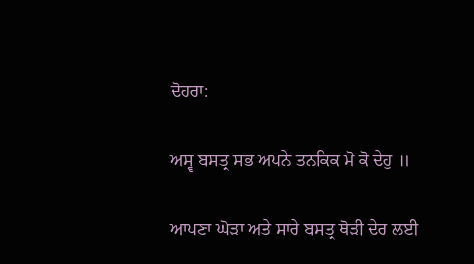ਦੋਹਰਾ:

ਅਸ੍ਵ ਬਸਤ੍ਰ ਸਭ ਅਪਨੇ ਤਨਕਿਕ ਮੋ ਕੋ ਦੇਹੁ ॥

ਆਪਣਾ ਘੋੜਾ ਅਤੇ ਸਾਰੇ ਬਸਤ੍ਰ ਥੋੜੀ ਦੇਰ ਲਈ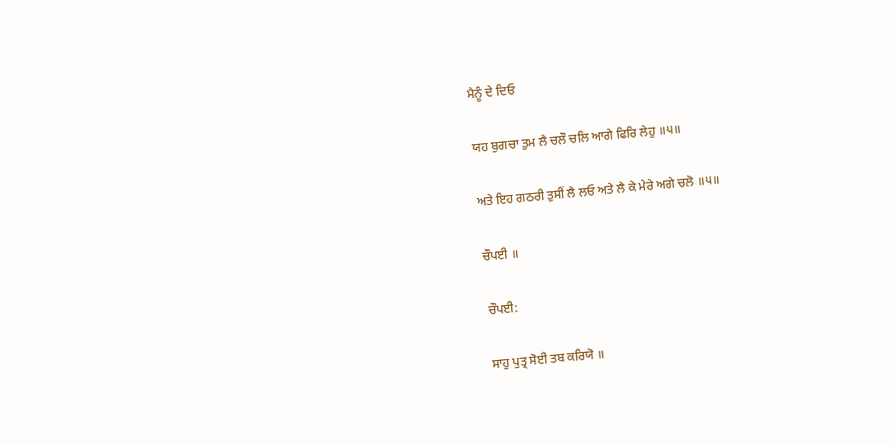ਮੈਨੂੰ ਦੇ ਦਿਓ

ਯਹ ਬੁਗਚਾ ਤੁਮ ਲੈ ਚਲੌ ਚਲਿ ਆਗੇ ਫਿਰਿ ਲੇਹੁ ॥੫॥

ਅਤੇ ਇਹ ਗਠਰੀ ਤੁਸੀਂ ਲੈ ਲਓ ਅਤੇ ਲੈ ਕੇ ਮੇਰੇ ਅਗੇ ਚਲੋ ॥੫॥

ਚੌਪਈ ॥

ਚੌਪਈ:

ਸਾਹੁ ਪੁਤ੍ਰ ਸੋਈ ਤਬ ਕਰਿਯੋ ॥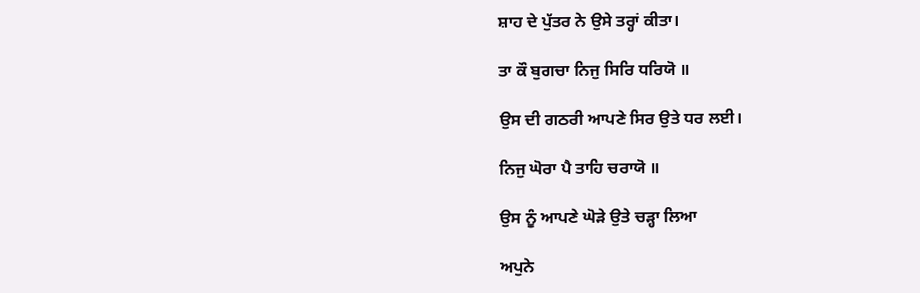ਸ਼ਾਹ ਦੇ ਪੁੱਤਰ ਨੇ ਉਸੇ ਤਰ੍ਹਾਂ ਕੀਤਾ।

ਤਾ ਕੌ ਬੁਗਚਾ ਨਿਜੁ ਸਿਰਿ ਧਰਿਯੋ ॥

ਉਸ ਦੀ ਗਠਰੀ ਆਪਣੇ ਸਿਰ ਉਤੇ ਧਰ ਲਈ।

ਨਿਜੁ ਘੋਰਾ ਪੈ ਤਾਹਿ ਚਰਾਯੋ ॥

ਉਸ ਨੂੰ ਆਪਣੇ ਘੋੜੇ ਉਤੇ ਚੜ੍ਹਾ ਲਿਆ

ਅਪੁਨੇ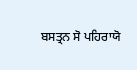ਬਸਤ੍ਰਨ ਸੋ ਪਹਿਰਾਯੋ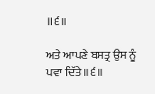॥੬॥

ਅਤੇ ਆਪਣੇ ਬਸਤ੍ਰ ਉਸ ਨੂੰ ਪਵਾ ਦਿੱਤੇ ॥੬॥